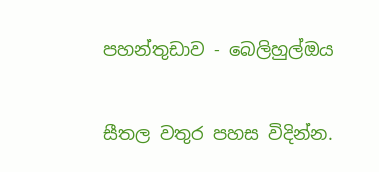පහන්තුඩාව - බෙලිහුල්ඔය

සීතල වතුර පහස විදින්න.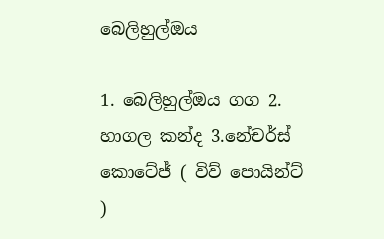බෙලිහුල්ඔය

1. බෙලිහුල්ඔය ගග 2. හාගල කන්ද 3.නේචර්ස් කොටේජ් ( විව් පොයින්ට් )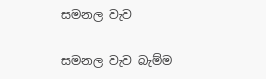සමනල වැව

සමනල වැව බැම්ම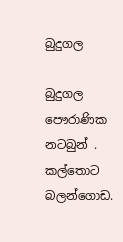බුදුගල

බුදුගල පෞරාණික නටබුන් . කල්තොට බලන්ගොඩ.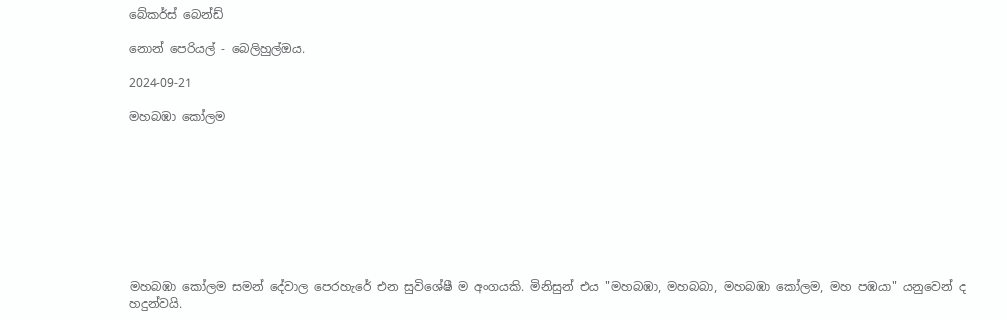බේකර්ස් බෙන්ඩ්

නොන් පෙරියල් - බෙලිහුල්ඔය.

2024-09-21

මහබඹා කෝලම









මහබඹා කෝලම සමන් දේවාල පෙරහැරේ එන සුවිශේෂී ම අංගයකි. මිනිසුන් එය "මහබඹා, මහබබා, මහබඹා කෝලම, මහ පඹයා" යනුවෙන් ද හදුන්වයි.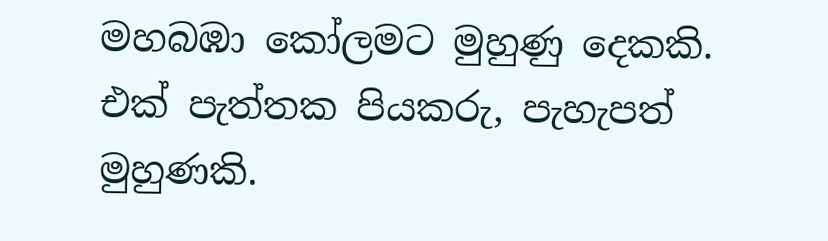මහබඹා කෝලමට මුහුණු දෙකකි. එක් පැත්තක පියකරු, පැහැපත් මුහුණකි.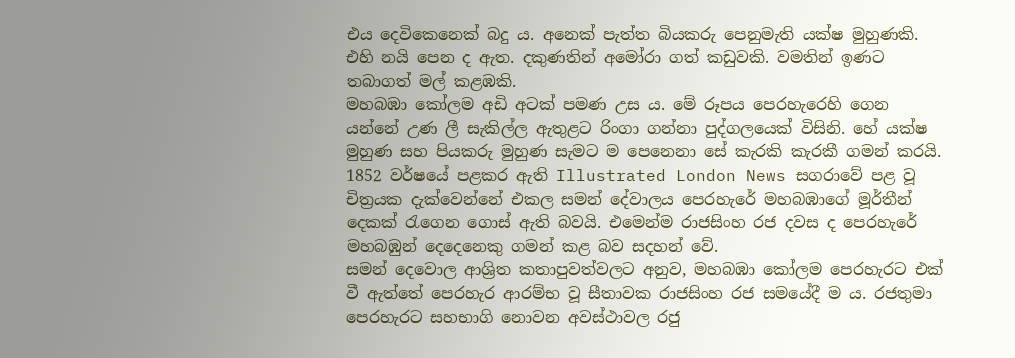එය දෙවිකෙනෙක් බදු ය. අනෙක් පැත්ත බියකරු පෙනුමැති යක්ෂ මුහුණකි. එහි නයි පෙන ද ඇත. දකුණතින් අමෝරා ගත් කඩුවකි. වමතින් ඉණට තබාගත් මල් කළඹකි.
මහබඹා කෝලම අඩි අටක් පමණ උස ය. මේ රූපය පෙරහැරෙහි ගෙන යන්නේ උණ ලී සැකිල්ල ඇතුළට රිංගා ගන්නා පුද්ගලයෙක් විසිනි. හේ යක්ෂ මුහුණ සහ පියකරු මුහුණ සැමට ම පෙනෙනා සේ කැරකි කැරකී ගමන් කරයි.
1852 වර්ෂයේ පළකර ඇති Illustrated London News සගරාවේ පළ වූ චිත්‍රයක දැක්වෙන්නේ එකල සමන් දේවාලය පෙරහැරේ මහබඹාගේ මූර්තීන් දෙකක් රැගෙන ගොස් ඇති බවයි. එමෙන්ම රාජසිංහ රජ දවස ද පෙරහැරේ මහබඹුන් දෙදෙනෙකු ගමන් කළ බව සදහන් වේ.
සමන් දෙවොල ආශ්‍රිත කතාපුවත්වලට අනුව, මහබඹා කෝලම පෙරහැරට එක් වී ඇත්තේ පෙරහැර ආරම්භ වූ සීතාවක රාජසිංහ රජ සමයේදී ම ය. රජතුමා පෙරහැරට සහභාගි නොවන අවස්ථාවල රජු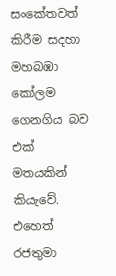සංකේතවත් කිරීම සදහා මහබඹා කෝලම ගෙනගිය බව එක් මතයකින් කියැවේ.
එහෙත් රජතුමා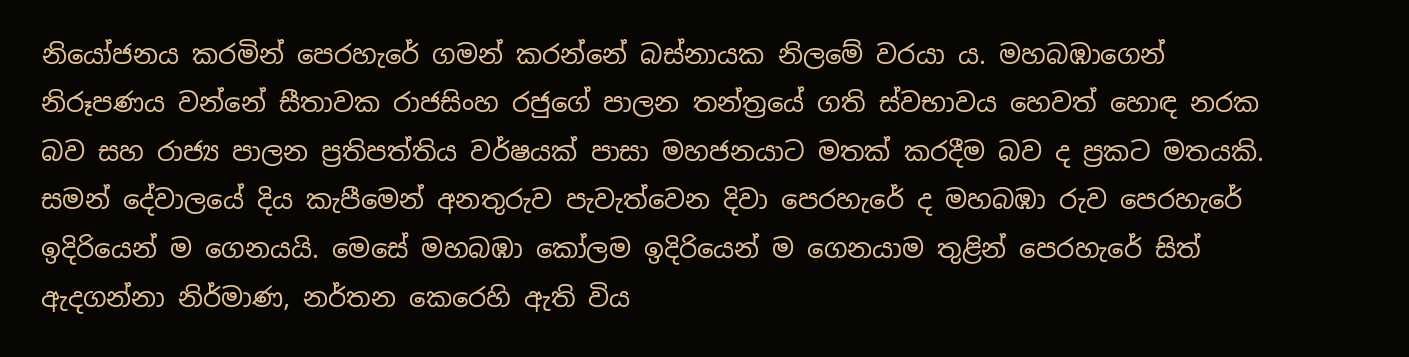නියෝජනය කරමින් පෙරහැරේ ගමන් කරන්නේ බස්නායක නිලමේ වරයා ය. මහබඹාගෙන් නිරූපණය වන්නේ සීතාවක රාජසිංහ රජුගේ පාලන තන්ත්‍රයේ ගති ස්වභාවය හෙවත් හොඳ නරක බව සහ රාජ්‍ය පාලන ප්‍රතිපත්තිය වර්ෂයක් පාසා මහජනයාට මතක් කරදීම බව ද ප්‍රකට මතයකි.
සමන් දේවාලයේ දිය කැපීමෙන් අනතුරුව පැවැත්වෙන දිවා පෙරහැරේ ද මහබඹා රුව පෙරහැරේ ඉදිරියෙන් ම ගෙනයයි. මෙසේ මහබඹා කෝලම ඉදිරියෙන් ම ගෙනයාම තුළින් පෙරහැරේ සිත් ඇදගන්නා නිර්මාණ, නර්තන කෙරෙහි ඇති විය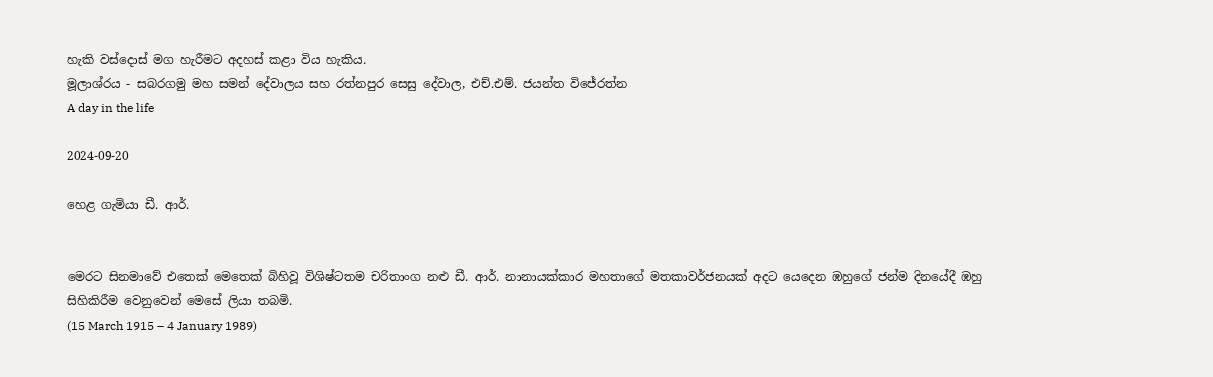හැකි වස්දොස් මග හැරීමට අදහස් කළා විය හැකිය.
මූලාශ්රය - සබරගමු මහ සමන් දේවාලය සහ රත්නපුර සෙසු දේවාල, එච්.එම්. ජයන්ත විජේරත්න
A day in the life

2024-09-20

හෙළ ගැමියා ඩී. ආර්.


මෙරට සිනමාවේ එතෙක් මෙතෙක් බිහිවූ විශිෂ්ටතම චරිතාංග නළු ඩී. ආර්. නානායක්කාර මහතාගේ මතකාවර්ජනයක් අදට යෙදෙන ඹහුගේ ජන්ම දිනයේදී ඹහු සිහිකිරීම වෙනුවෙන් මෙසේ ලියා තබමි.
(15 March 1915 – 4 January 1989)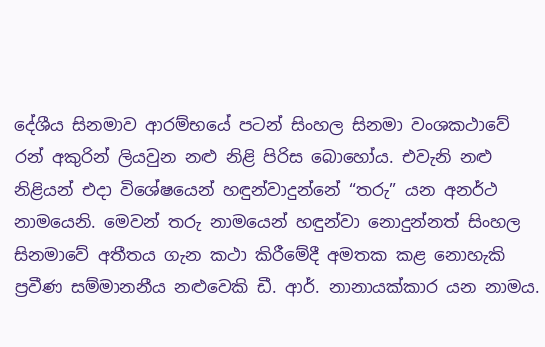දේශීය සිනමාව ආරම්භයේ පටන් සිංහල සිනමා වංශකථාවේ රන් අකුරින් ලියවුන නළු නිළි පිරිස බොහෝය. එවැනි නළු නිළියන් එදා විශේෂයෙන් හඳුන්වාදුන්නේ “තරු” යන අනර්ථ නාමයෙනි. මෙවන් තරු නාමයෙන් හඳුන්වා නොදුන්නත් සිංහල සිනමාවේ අතීතය ගැන කථා කිරීමේදී අමතක කළ නොහැකි ප්‍රවීණ සම්මානනීය නළුවෙකි ඩී. ආර්. නානායක්කාර යන නාමය.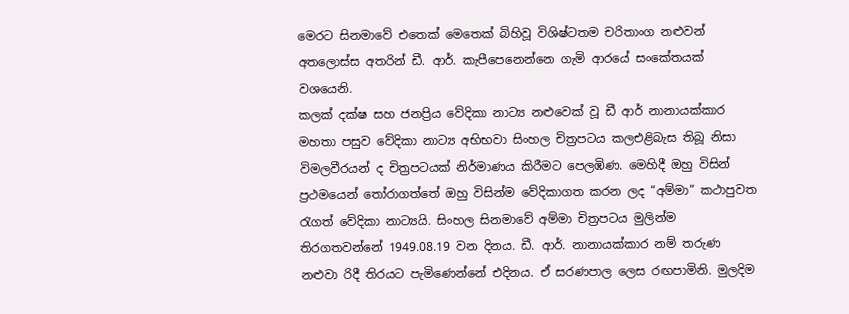මෙරට සිනමාවේ එතෙක් මෙතෙක් බිහිවූ විශිෂ්ටතම චරිතාංග නළුවන් අතලොස්ස අතරින් ඩී. ආර්. කැපීපෙනෙන්නෙ ගැමි ආරයේ සංකේතයක් වශයෙනි.
කලක් දක්ෂ සහ ජනප්‍රිය වේදිකා නාට්‍ය නළුවෙක් වූ ඩී ආර් නානායක්කාර මහතා පසුව වේදිකා නාට්‍ය අභිභවා සිංහල චිත්‍රපටය කලඑළිබැස තිබූ නිසා විමලවීරයන් ද චිත්‍රපටයක් නිර්මාණය කිරීමට පෙලඹිණ. මෙහිදී ඔහු විසින් ප්‍රථමයෙන් තෝරාගත්තේ ඔහු විසින්ම වේදිකාගත කරන ලද “අම්මා” කථාපුවත රැගත් වේදිකා නාට්‍යයි. සිංහල සිනමාවේ අම්මා චිත්‍රපටය මුලින්ම තිරගතවන්නේ 1949.08.19 වන දිනය. ඩී. ආර්. නානායක්කාර නම් තරුණ නළුවා රිදී තිරයට පැමිණෙන්නේ එදිනය. ඒ සරණපාල ලෙස රඟපාමිනි. මුලදිම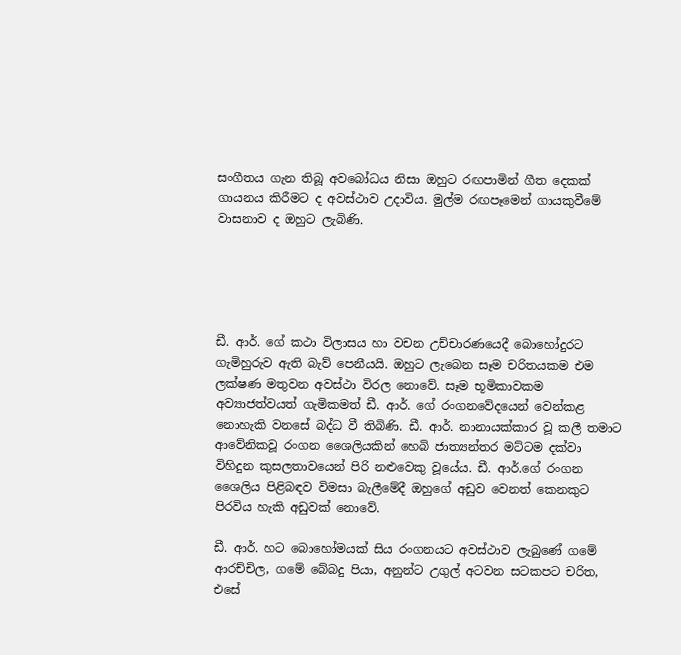සංගීතය ගැන තිබූ අවබෝධය නිසා ඔහුට රඟපාමින් ගීත දෙකක් ගායනය කිරීමට ද අවස්ථාව උදාවිය. මුල්ම රඟපෑමෙන් ගායකුවීමේ වාසනාව ද ඔහුට ලැබිණි.





ඩී. ආර්. ගේ කථා විලාසය හා වචන උච්චාරණයෙදී බොහෝදුරට ගැමිහුරුව ඇති බැව් පෙනීයයි. ඔහුට ලැබෙන සෑම චරිතයකම එම ලක්ෂණ මතුවන අවස්ථා විරල නොවේ. සෑම භූමිකාවකම අව්‍යාජත්වයත් ගැමිකමත් ඩී. ආර්. ගේ රංගනවේදයෙන් වෙන්කළ නොහැකි වනසේ බද්ධ වී තිබිණි. ඩී. ආර්. නානායක්කාර වූ කලී තමාට ආවේනිකවූ රංගන ශෛලියකින් හෙබි ජාත්‍යන්තර මට්ටම දක්වා විහිදුන කුසලතාවයෙන් පිරි නළුවෙකු වූයේය. ඩී. ආර්.ගේ රංගන ශෛලිය පිළිබඳව විමසා බැලීමේදී ඔහුගේ අඩුව වෙනත් කෙනකුට පිරවිය හැකි අඩුවක් නොවේ.

ඩී. ආර්. හට බොහෝමයක් සිය රංගනයට අවස්ථාව ලැබුණේ ගමේ ආරච්චිල, ගමේ බේබදු පියා, අනුන්ට උගුල් අටවන සටකපට චරිත, එසේ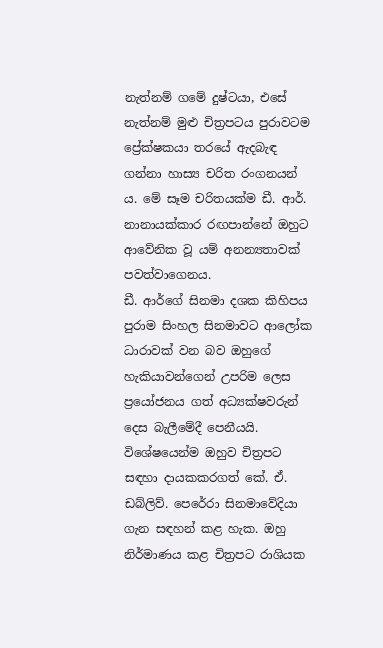නැත්නම් ගමේ දුෂ්ටයා, එසේ නැත්නම් මුළු චිත්‍රපටය පුරාවටම ප්‍රේක්ෂකයා තරයේ ඇදබැඳ ගන්නා හාස්‍ය චරිත රංගනයන් ය. මේ සෑම චරිතයක්ම ඩී. ආර්. නානායක්කාර රඟපාන්නේ ඔහුට ආවේනික වූ යම් අනන්‍යතාවක් පවත්වාගෙනය.
ඩී. ආර්ගේ සිනමා දශක කිහිපය පුරාම සිංහල සිනමාවට ආලෝක ධාරාවක් වන බව ඔහුගේ හැකියාවන්ගෙන් උපරිම ලෙස ප්‍රයෝජනය ගත් අධ්‍යක්ෂවරුන් දෙස බැලීමේදී පෙනීයයි. විශේෂයෙන්ම ඔහුව චිත්‍රපට සඳහා දායකකරගත් කේ. ඒ. ඩබ්ලිව්. පෙරේරා සිනමාවේදියා ගැන සඳහන් කළ හැක. ඔහු නිර්මාණය කළ චිත්‍රපට රාශියක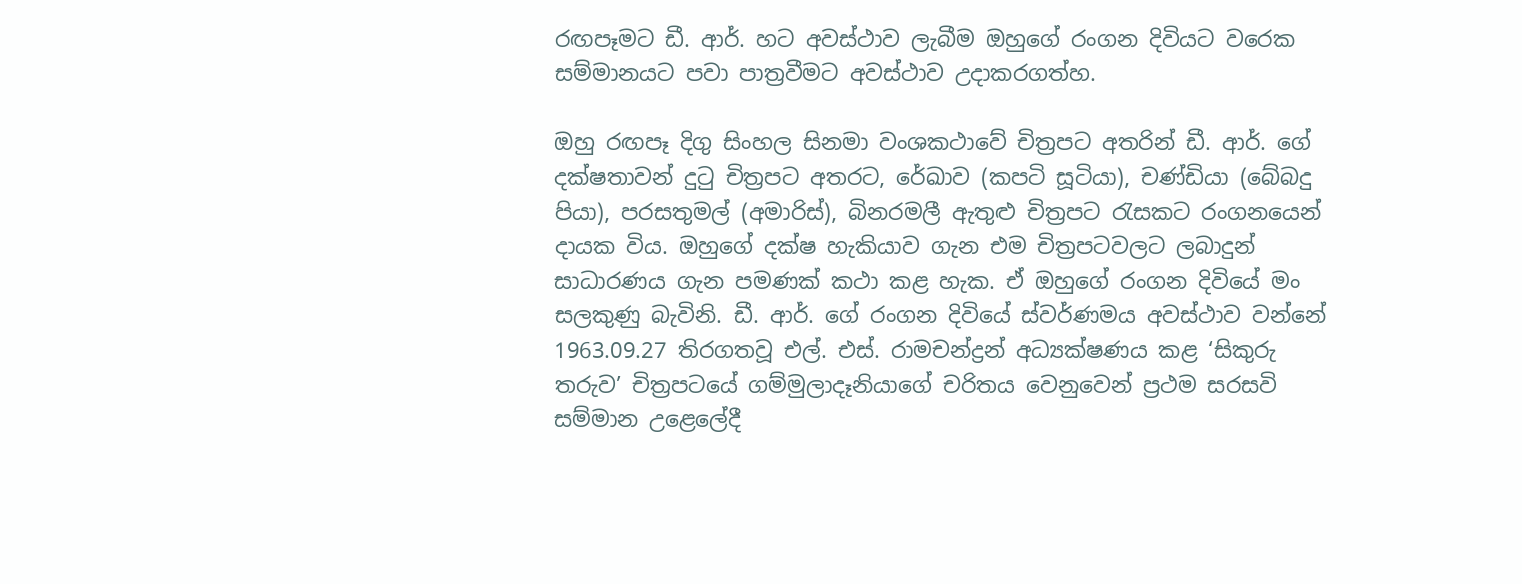රඟපෑමට ඩී. ආර්. හට අවස්ථාව ලැබීම ඔහුගේ රංගන දිවියට වරෙක සම්මානයට පවා පාත්‍රවීමට අවස්ථාව උදාකරගත්හ.

ඔහු රඟපෑ දිගු සිංහල සිනමා වංශකථාවේ චිත්‍රපට අතරින් ඩී. ආර්. ගේ දක්ෂතාවන් දුටු චිත්‍රපට අතරට, රේඛාව (කපටි සූටියා), චණ්ඩියා (බේබදු පියා), පරසතුමල් (අමාරිස්), බිනරමලී ඇතුළු චිත්‍රපට රැසකට රංගනයෙන් දායක විය. ඔහුගේ දක්ෂ හැකියාව ගැන එම චිත්‍රපටවලට ලබාදුන් සාධාරණය ගැන පමණක් කථා කළ හැක. ඒ ඔහුගේ රංගන දිවියේ මං සලකුණු බැවිනි. ඩී. ආර්. ගේ රංගන දිවියේ ස්වර්ණමය අවස්ථාව වන්නේ 1963.09.27 තිරගතවූ එල්. එස්. රාමචන්ද්‍රන් අධ්‍යක්ෂණය කළ ‘සිකුරු තරුව’ චිත්‍රපටයේ ගම්මුලාදෑනියාගේ චරිතය වෙනුවෙන් ප්‍රථම සරසවි සම්මාන උළෙලේදී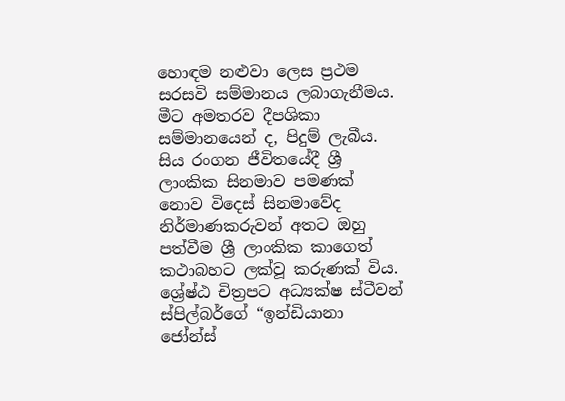හොඳම නළුවා ලෙස ප්‍රථම සරසවි සම්මානය ලබාගැනීමය. මීට අමතරව දීපශිකා සම්මානයෙන් ද, පිදුම් ලැබීය. සිය රංගන ජීවිතයේදී ශ්‍රී ලාංකික සිනමාව පමණක් නොව විදෙස් සිනමාවේද නිර්මාණකරුවන් අතට ඔහු පත්වීම ශ්‍රී ලාංකික කාගෙත් කථාබහට ලක්වූ කරුණක් විය. ශ්‍රේෂ්ඨ චිත්‍රපට අධ්‍යක්ෂ ස්ටීවන් ස්පිල්බර්ගේ “ඉන්ඩියානා ජෝන්ස්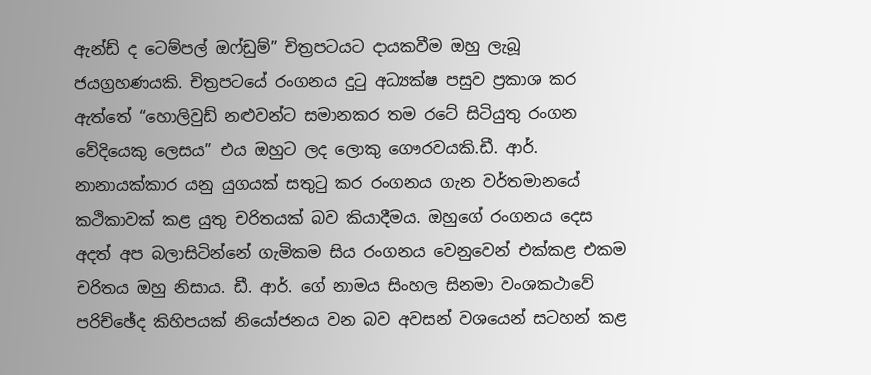ඇන්ඩ් ද ටෙම්පල් ඔෆ්ඩුම්” චිත්‍රපටයට දායකවීම ඔහු ලැබූ ජයග්‍රහණයකි. චිත්‍රපටයේ රංගනය දුටු අධ්‍යක්ෂ පසුව ප්‍රකාශ කර ඇත්තේ “හොලිවුඩ් නළුවන්ට සමානකර තම රටේ සිටියුතු රංගන වේදියෙකු ලෙසය” එය ඔහුට ලද ‍ලොකු ගෞරවයකි.ඩී. ආර්. නානායක්කාර යනු යුගයක් සතුටු කර රංගනය ගැන වර්තමානයේ කථිකාවක් කළ යුතු චරිතයක් බව කියාදීමය. ඔහුගේ රංගනය දෙස අදත් අප බලාසිටින්නේ ගැමිකම සිය රංගනය වෙනුවෙන් එක්කළ එකම චරිතය ඔහු නිසාය. ඩී. ආර්. ගේ නාමය සිංහල සිනමා වංශකථාවේ පරිච්ඡේද කිහිපයක් නියෝජනය වන බව අවසන් වශයෙන් සටහන් කළ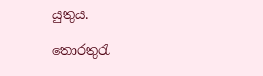යුතුය.

තොරතුරැ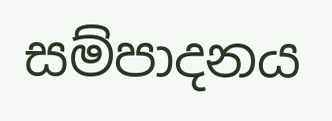සම්පාදනය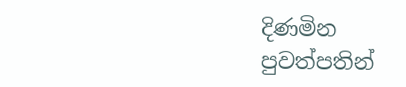දිණමින පුවත්පතින්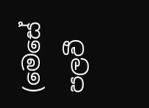(මෙසේ පලවී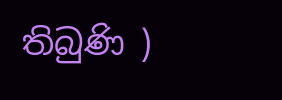තිබුණි )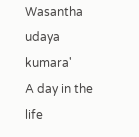Wasantha udaya kumara'
A day in the life